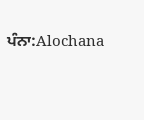ਪੰਨਾ:Alochana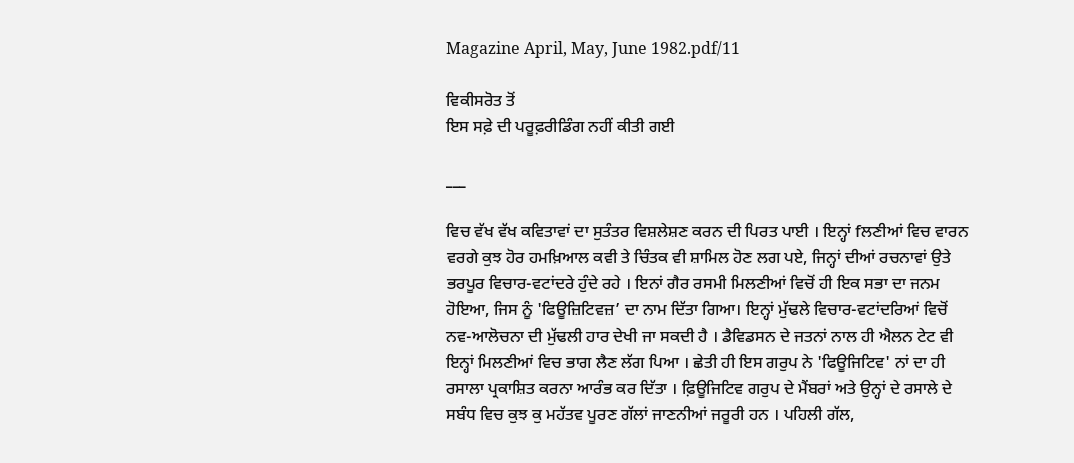Magazine April, May, June 1982.pdf/11

ਵਿਕੀਸਰੋਤ ਤੋਂ
ਇਸ ਸਫ਼ੇ ਦੀ ਪਰੂਫ਼ਰੀਡਿੰਗ ਨਹੀਂ ਕੀਤੀ ਗਈ

___

ਵਿਚ ਵੱਖ ਵੱਖ ਕਵਿਤਾਵਾਂ ਦਾ ਸੁਤੰਤਰ ਵਿਸ਼ਲੇਸ਼ਣ ਕਰਨ ਦੀ ਪਿਰਤ ਪਾਈ । ਇਨ੍ਹਾਂ fਲਣੀਆਂ ਵਿਚ ਵਾਰਨ ਵਰਗੇ ਕੁਝ ਹੋਰ ਹਮਖ਼ਿਆਲ ਕਵੀ ਤੇ ਚਿੰਤਕ ਵੀ ਸ਼ਾਮਿਲ ਹੋਣ ਲਗ ਪਏ, ਜਿਨ੍ਹਾਂ ਦੀਆਂ ਰਚਨਾਵਾਂ ਉਤੇ ਭਰਪੂਰ ਵਿਚਾਰ-ਵਟਾਂਦਰੇ ਹੁੰਦੇ ਰਹੇ । ਇਨਾਂ ਗੈਰ ਰਸਮੀ ਮਿਲਣੀਆਂ ਵਿਚੋਂ ਹੀ ਇਕ ਸਭਾ ਦਾ ਜਨਮ ਹੋਇਆ, ਜਿਸ ਨੂੰ 'ਫਿਊਜ਼ਿਟਿਵਜ਼’ ਦਾ ਨਾਮ ਦਿੱਤਾ ਗਿਆ। ਇਨ੍ਹਾਂ ਮੁੱਢਲੇ ਵਿਚਾਰ-ਵਟਾਂਦਰਿਆਂ ਵਿਚੋਂ ਨਵ-ਆਲੋਚਨਾ ਦੀ ਮੁੱਢਲੀ ਹਾਰ ਦੇਖੀ ਜਾ ਸਕਦੀ ਹੈ । ਡੈਵਿਡਸਨ ਦੇ ਜਤਨਾਂ ਨਾਲ ਹੀ ਐਲਨ ਟੇਟ ਵੀ ਇਨ੍ਹਾਂ ਮਿਲਣੀਆਂ ਵਿਚ ਭਾਗ ਲੈਣ ਲੱਗ ਪਿਆ । ਛੇਤੀ ਹੀ ਇਸ ਗਰੁਪ ਨੇ 'ਫਿਊਜਿਟਿਵ' ਨਾਂ ਦਾ ਹੀ ਰਸਾਲਾ ਪ੍ਰਕਾਸ਼ਿਤ ਕਰਨਾ ਆਰੰਭ ਕਰ ਦਿੱਤਾ । ਫ਼ਿਊਜਿਟਿਵ ਗਰੁਪ ਦੇ ਮੈਂਬਰਾਂ ਅਤੇ ਉਨ੍ਹਾਂ ਦੇ ਰਸਾਲੇ ਦੇ ਸਬੰਧ ਵਿਚ ਕੁਝ ਕੁ ਮਹੱਤਵ ਪੂਰਣ ਗੱਲਾਂ ਜਾਣਨੀਆਂ ਜਰੂਰੀ ਹਨ । ਪਹਿਲੀ ਗੱਲ,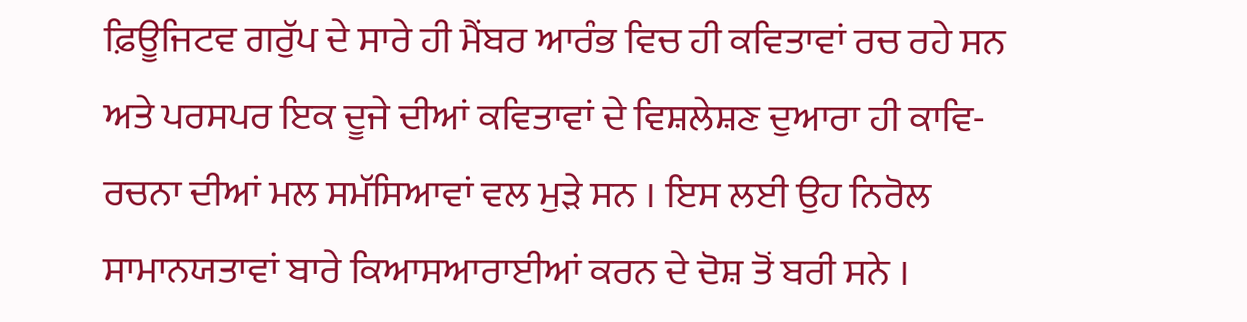ਫ਼ਿਊਜਿਟਵ ਗਰੁੱਪ ਦੇ ਸਾਰੇ ਹੀ ਮੈਂਬਰ ਆਰੰਭ ਵਿਚ ਹੀ ਕਵਿਤਾਵਾਂ ਰਚ ਰਹੇ ਸਨ ਅਤੇ ਪਰਸਪਰ ਇਕ ਦੂਜੇ ਦੀਆਂ ਕਵਿਤਾਵਾਂ ਦੇ ਵਿਸ਼ਲੇਸ਼ਣ ਦੁਆਰਾ ਹੀ ਕਾਵਿ-ਰਚਨਾ ਦੀਆਂ ਮਲ ਸਮੱਸਿਆਵਾਂ ਵਲ ਮੁੜੇ ਸਨ । ਇਸ ਲਈ ਉਹ ਨਿਰੋਲ ਸਾਮਾਨਯਤਾਵਾਂ ਬਾਰੇ ਕਿਆਸਆਰਾਈਆਂ ਕਰਨ ਦੇ ਦੋਸ਼ ਤੋਂ ਬਰੀ ਸਨੇ ।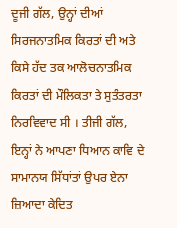ਦੂਜੀ ਗੱਲ, ਉਨ੍ਹਾਂ ਦੀਆਂ ਸਿਰਜਨਾਤਮਿਕ ਕਿਰਤਾਂ ਦੀ ਅਤੇ ਕਿਸੇ ਹੱਦ ਤਕ ਆਲੋਚਨਾਤਮਿਕ ਕਿਰਤਾਂ ਦੀ ਮੌਲਿਕਤਾ ਤੇ ਸੁਤੰਤਰਤਾ ਨਿਰਵਿਵਾਦ ਸੀ । ਤੀਜੀ ਗੱਲ, ਇਨ੍ਹਾਂ ਨੇ ਆਪਣਾ ਧਿਆਨ ਕਾਵਿ ਦੇ ਸਾਮਾਨਯ ਸਿੱਧਾਂਤਾਂ ਉਪਰ ਏਨਾ ਜ਼ਿਆਦਾ ਕੇਦਿਤ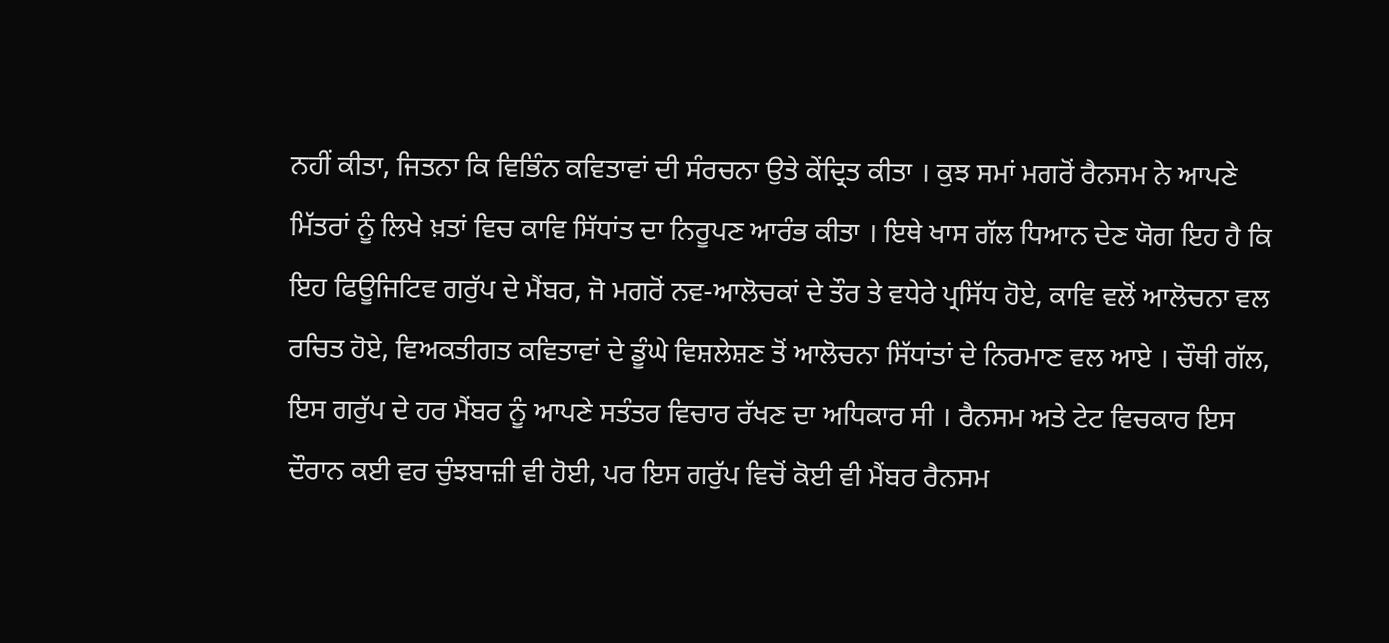ਨਹੀਂ ਕੀਤਾ, ਜਿਤਨਾ ਕਿ ਵਿਭਿੰਨ ਕਵਿਤਾਵਾਂ ਦੀ ਸੰਰਚਨਾ ਉਤੇ ਕੇਂਦ੍ਰਿਤ ਕੀਤਾ । ਕੁਝ ਸਮਾਂ ਮਗਰੋਂ ਰੈਨਸਮ ਨੇ ਆਪਣੇ ਮਿੱਤਰਾਂ ਨੂੰ ਲਿਖੇ ਖ਼ਤਾਂ ਵਿਚ ਕਾਵਿ ਸਿੱਧਾਂਤ ਦਾ ਨਿਰੂਪਣ ਆਰੰਭ ਕੀਤਾ । ਇਥੇ ਖਾਸ ਗੱਲ ਧਿਆਨ ਦੇਣ ਯੋਗ ਇਹ ਹੈ ਕਿ ਇਹ ਫਿਊਜਿਟਿਵ ਗਰੁੱਪ ਦੇ ਮੈਂਬਰ, ਜੋ ਮਗਰੋਂ ਨਵ-ਆਲੋਚਕਾਂ ਦੇ ਤੌਰ ਤੇ ਵਧੇਰੇ ਪ੍ਰਸਿੱਧ ਹੋਏ, ਕਾਵਿ ਵਲੋਂ ਆਲੋਚਨਾ ਵਲ ਰਚਿਤ ਹੋਏ, ਵਿਅਕਤੀਗਤ ਕਵਿਤਾਵਾਂ ਦੇ ਡੂੰਘੇ ਵਿਸ਼ਲੇਸ਼ਣ ਤੋਂ ਆਲੋਚਨਾ ਸਿੱਧਾਂਤਾਂ ਦੇ ਨਿਰਮਾਣ ਵਲ ਆਏ । ਚੌਥੀ ਗੱਲ, ਇਸ ਗਰੁੱਪ ਦੇ ਹਰ ਮੈਂਬਰ ਨੂੰ ਆਪਣੇ ਸਤੰਤਰ ਵਿਚਾਰ ਰੱਖਣ ਦਾ ਅਧਿਕਾਰ ਸੀ । ਰੈਨਸਮ ਅਤੇ ਟੇਟ ਵਿਚਕਾਰ ਇਸ ਦੌਰਾਨ ਕਈ ਵਰ ਚੁੰਝਬਾਜ਼ੀ ਵੀ ਹੋਈ, ਪਰ ਇਸ ਗਰੁੱਪ ਵਿਚੋਂ ਕੋਈ ਵੀ ਮੈਂਬਰ ਰੈਨਸਮ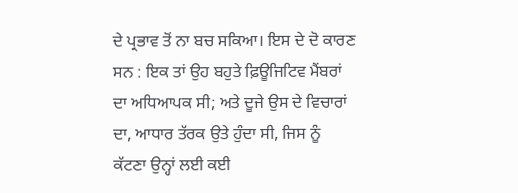ਦੇ ਪ੍ਰਭਾਵ ਤੋਂ ਨਾ ਬਚ ਸਕਿਆ। ਇਸ ਦੇ ਦੋ ਕਾਰਣ ਸਨ : ਇਕ ਤਾਂ ਉਹ ਬਹੁਤੇ ਫ਼ਿਊਜਿਟਿਵ ਮੈਂਬਰਾਂ ਦਾ ਅਧਿਆਪਕ ਸੀ; ਅਤੇ ਦੂਜੇ ਉਸ ਦੇ ਵਿਚਾਰਾਂ ਦਾ, ਆਧਾਰ ਤੱਰਕ ਉਤੇ ਹੁੰਦਾ ਸੀ, ਜਿਸ ਨੂੰ ਕੱਟਣਾ ਉਨ੍ਹਾਂ ਲਈ ਕਈ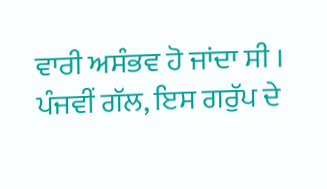ਵਾਰੀ ਅਸੰਭਵ ਹੋ ਜਾਂਦਾ ਸੀ । ਪੰਜਵੀਂ ਗੱਲ, ਇਸ ਗਰੁੱਪ ਦੇ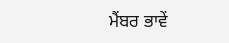ਮੈਂਬਰ ਭਾਵੇਂ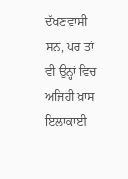ਦੱਖਣਵਾਸੀ ਸਨ, ਪਰ ਤਾਂ ਵੀ ਉਨ੍ਹਾਂ ਵਿਚ ਅਜਿਹੀ ਖ਼ਾਸ ਇਲਾਕਾਈ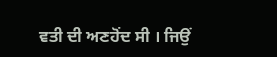ਵਤੀ ਦੀ ਅਣਹੋਂਦ ਸੀ । ਜਿਉਂ